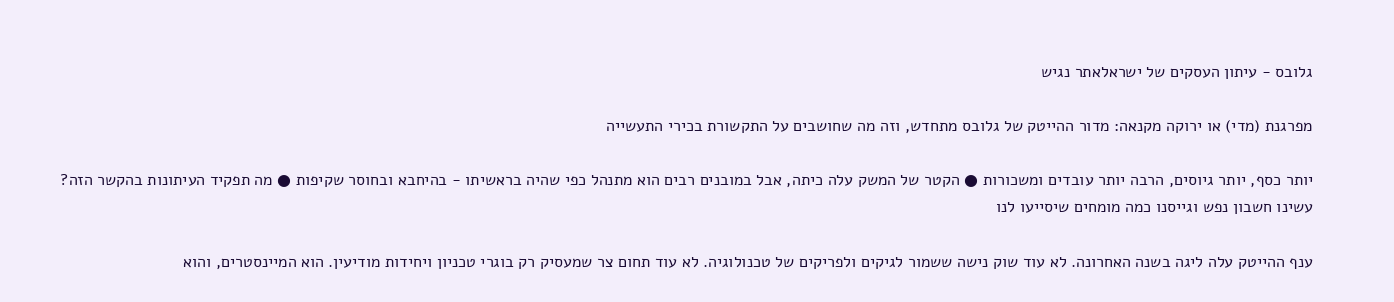גלובס - עיתון העסקים של ישראלאתר נגיש

מפרגנת (מדי) או ירוקה מקנאה: מדור ההייטק של גלובס מתחדש, וזה מה שחושבים על התקשורת בכירי התעשייה

יותר כסף, יותר גיוסים, הרבה יותר עובדים ומשכורות ● הקטר של המשק עלה כיתה, אבל במובנים רבים הוא מתנהל כפי שהיה בראשיתו - בהיחבא ובחוסר שקיפות ● מה תפקיד העיתונות בהקשר הזה? עשינו חשבון נפש וגייסנו כמה מומחים שיסייעו לנו

ענף ההייטק עלה ליגה בשנה האחרונה. לא עוד שוק נישה ששמור לגיקים ולפריקים של טכנולוגיה. לא עוד תחום צר שמעסיק רק בוגרי טכניון ויחידות מודיעין. הוא המיינסטרים, והוא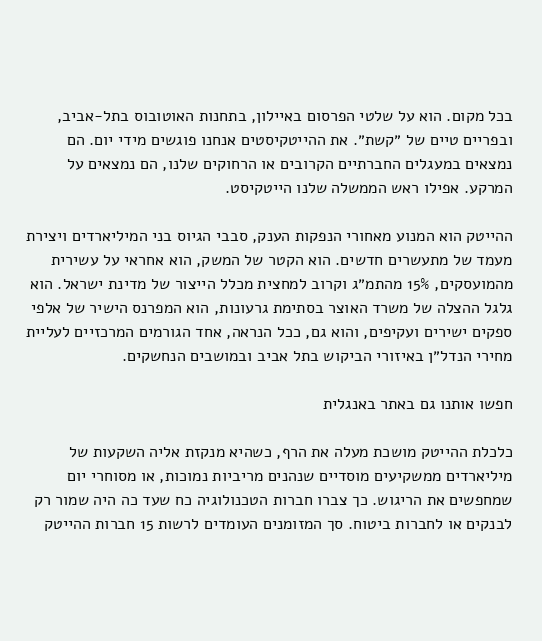בכל מקום. הוא על שלטי הפרסום באיילון, בתחנות האוטובוס בתל-אביב, ובפריים טיים של ״קשת״. את ההייטקיסטים אנחנו פוגשים מידי יום. הם נמצאים במעגלים החברתיים הקרובים או הרחוקים שלנו, הם נמצאים על המרקע. אפילו ראש הממשלה שלנו הייטקיסט.

ההייטק הוא המנוע מאחורי הנפקות הענק, סבבי הגיוס בני המיליארדים ויצירת מעמד של מתעשרים חדשים. הוא הקטר של המשק, הוא אחראי על עשירית מהמועסקים, 15% מהתמ״ג וקרוב למחצית מכלל הייצור של מדינת ישראל. הוא גלגל ההצלה של משרד האוצר בסתימת גרעונות, הוא המפרנס הישיר של אלפי ספקים ישירים ועקיפים, והוא גם, ככל הנראה, אחד הגורמים המרכזיים לעליית מחירי הנדל״ן באיזורי הביקוש בתל אביב ובמושבים הנחשקים.

חפשו אותנו גם באתר באנגלית

כלכלת ההייטק מושכת מעלה את הרף, כשהיא מנקזת אליה השקעות של מיליארדים ממשקיעים מוסדיים שנהנים מריביות נמוכות, או מסוחרי יום שמחפשים את הריגוש. כך צברו חברות הטכנולוגיה כח שעד כה היה שמור רק לבנקים או לחברות ביטוח. סך המזומנים העומדים לרשות 15 חברות ההייטק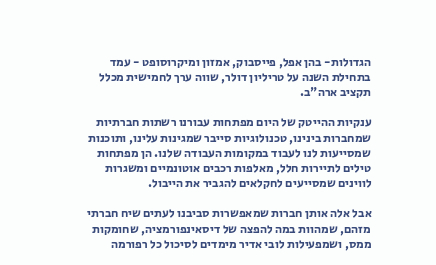הגדולות- בהן אפל, פייסבוק, אמזון ומיקרוסופט - עמד בתחילת השנה על טריליון דולר, שווה ערך לחמישית מכלל תקציב ארה"ב.

ענקיות ההייטק של היום מפתחות עבורנו רשתות חברתיות שמחברות בינינו, טכנולוגיות סייבר שמגינות עלינו, ותוכנות שמסייעות לנו לעבוד במקומות העבודה שלנו. הן מפתחות טילים לתיירות חלל, מאלפות רכבים אוטונמיים ומשגרות לווינים שמסייעים לחקלאים להגביר את הייבול.

אבל אלה אותן חברות שמאפשרות סביבנו לעתים שיח חברתי מזהם, שמהוות במה להפצה של דיסאינפורמציה, שחומקות ממס, ושמפעילות לובי אדיר מימדים לסיכול כל רפורמה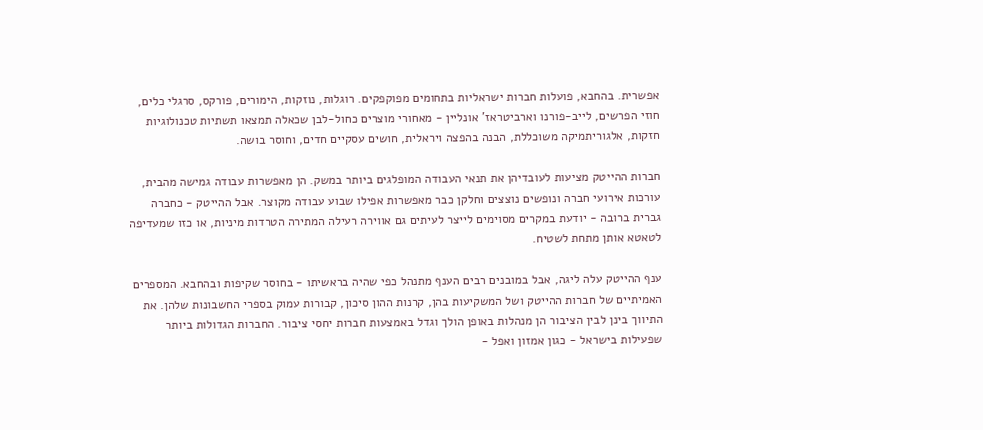אפשרית. בהחבא, פועלות חברות ישראליות בתחומים מפוקפקים. רוגלות, נוזקות, הימורים, פורקס, סרגלי כלים, חוזי הפרשים, לייב-פורנו וארביטראז' אונליין - מאחורי מוצרים כחול-לבן שכאלה תמצאו תשתיות טכנולוגיות חזקות, אלגוריתמיקה משוכללת, הבנה בהפצה ויראלית, חושים עסקיים חדים, וחוסר בושה.

חברות ההייטק מציעות לעובדיהן את תנאי העבודה המופלגים ביותר במשק. הן מאפשרות עבודה גמישה מהבית, עורכות אירועי חברה ונופשים נוצצים וחלקן כבר מאפשרות אפילו שבוע עבודה מקוצר. אבל ההייטק - כחברה גברית ברובה - יודעת במקרים מסוימים לייצר לעיתים גם אווירה רעילה המתירה הטרדות מיניות, או כזו שמעדיפה לטאטא אותן מתחת לשטיח.

ענף ההייטק עלה ליגה, אבל במובנים רבים הענף מתנהל כפי שהיה בראשיתו - בחוסר שקיפות ובהחבא. המספרים האמיתיים של חברות ההייטק ושל המשקיעות בהן, קרנות ההון סיכון, קבורות עמוק בספרי החשבונות שלהן. את התיווך בינן לבין הציבור הן מנהלות באופן הולך וגדל באמצעות חברות יחסי ציבור. החברות הגדולות ביותר שפעילות בישראל - כגון אמזון ואפל -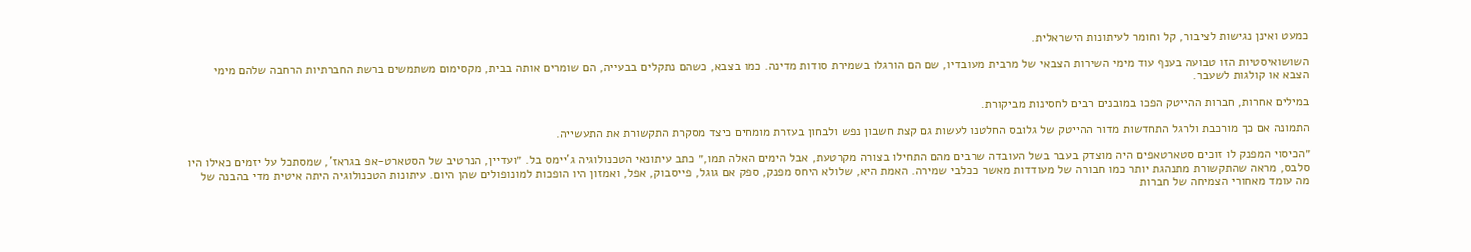כמעט ואינן נגישות לציבור, קל וחומר לעיתונות הישראלית.

השושואיסטיות הזו טבועה בענף עוד מימי השירות הצבאי של מרבית מעובדיו, שם הם הורגלו בשמירת סודות מדינה. כמו בצבא, כשהם נתקלים בבעייה, הם שומרים אותה בבית, מקסימום משתמשים ברשת החברתיות הרחבה שלהם מימי הצבא או קולגות לשעבר.

במילים אחרות, חברות ההייטק הפכו במובנים רבים לחסינות מביקורת.

התמונה אם כך מורכבת ולרגל התחדשות מדור ההייטק של גלובס החלטנו לעשות גם קצת חשבון נפש ולבחון בעזרת מומחים כיצד מסקרת התקשורת את התעשייה.

״הכיסוי המפנק לו זוכים סטארטאפים היה מוצדק בעבר בשל העובדה שרבים מהם התחילו בצורה מקרטעת, אבל הימים האלה תמו,״ כתב עיתונאי הטכנולוגיה ג'יימס בל. ״ועדיין, הנרטיב של הסטארט-אפ בגראז', שמסתכל על יזמים כאילו היו סלבס, מראה שהתקשורת מתנהגת יותר כמו חבורה של מעודדות מאשר ככלבי שמירה. האמת היא, שלולא היחס מפנק, ספק אם גוגל, פייסבוק, אפל, ואמזון היו הופכות למונופולים שהן היום. עיתונות הטכנולוגיה היתה איטית מדי בהבנה של מה עומד מאחורי הצמיחה של חברות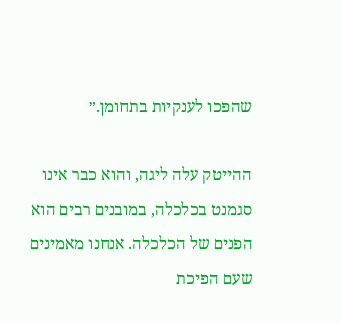שהפכו לענקיות בתחומן.״

ההייטק עלה ליגה, והוא כבר אינו סגמנט בכלכלה, במובנים רבים הוא הפנים של הכלכלה. אנחנו מאמינים שעם הפיכת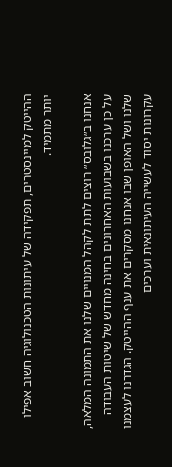ההייטק למיינסטרים, תפקידה של עיתונות הטכנולוגיה חשוב אפילו יותר מתמיד.

אנחנו ב״גלובס״ רוצים לתת לקהל המנויים שלנו את התמונה המלאה, על כן ערכנו בשבועות האחרונים בחינה מחדש של שיטות העבודה שלנו ושל האופן שבו אנחנו מסקרים את ענף ההייטק. הגדרנו לעצמנו עקרונות יסוד לעשייה העיתונאית וערכים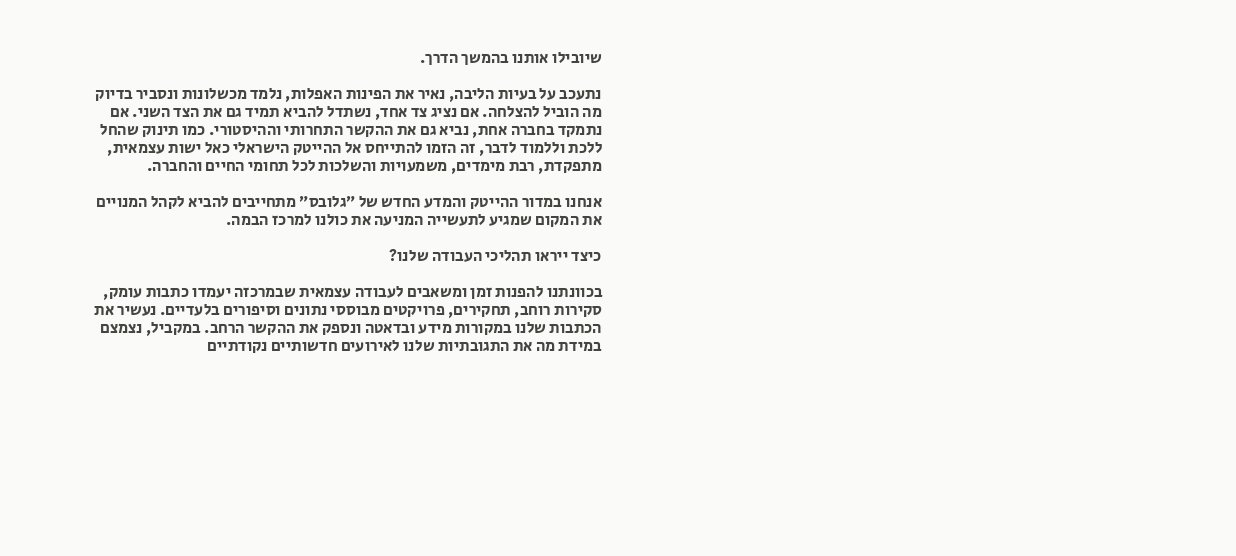שיובילו אותנו בהמשך הדרך.

נתעכב על בעיות הליבה, נאיר את הפינות האפלות, נלמד מכשלונות ונסביר בדיוק מה הוביל להצלחה. אם נציג צד אחד, נשתדל להביא תמיד גם את הצד השני. אם נתמקד בחברה אחת, נביא גם את ההקשר התחרותי וההיסטורי. כמו תינוק שהחל ללכת וללמוד לדבר, זה הזמו להתייחס אל ההייטק הישראלי כאל ישות עצמאית, מתפקדת, רבת מימדים, משמעויות והשלכות לכל תחומי החיים והחברה.

אנחנו במדור ההייטק והמדע החדש של ״גלובס״ מתחייבים להביא לקהל המנויים את המקום שמגיע לתעשייה המניעה את כולנו למרכז הבמה.

כיצד ייראו תהליכי העבודה שלנו?

בכוונתנו להפנות זמן ומשאבים לעבודה עצמאית שבמרכזה יעמדו כתבות עומק, סקירות רוחב, תחקירים, פרויקטים מבוססי נתונים וסיפורים בלעדיים. נעשיר את הכתבות שלנו במקורות מידע ובדאטה ונספק את ההקשר הרחב. במקביל, נצמצם במידת מה את התגובתיות שלנו לאירועים חדשותיים נקודתיים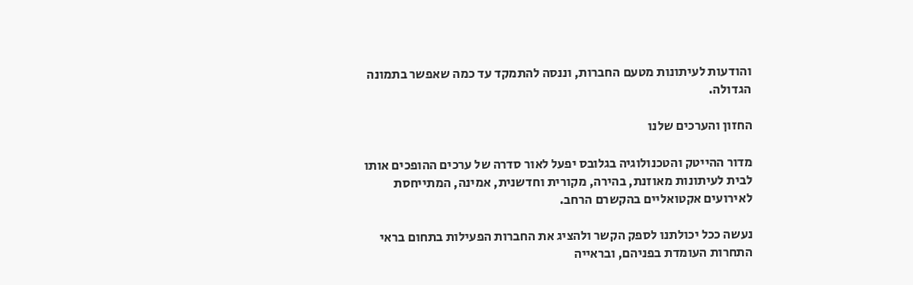והודעות לעיתונות מטעם החברות, וננסה להתמקד עד כמה שאפשר בתמונה הגדולה.

החזון והערכים שלנו

מדור ההייטק והטכנולוגיה בגלובס יפעל לאור סדרה של ערכים ההופכים אותו לבית לעיתונות מאוזנת, בהירה, מקורית וחדשנית, אמינה, המתייחסת לאירועים אקטואליים בהקשרם הרחב.

נעשה ככל יכולתנו לספק הקשר ולהציג את החברות הפעילות בתחום בראי התחרות העומדת בפניהם, ובראייה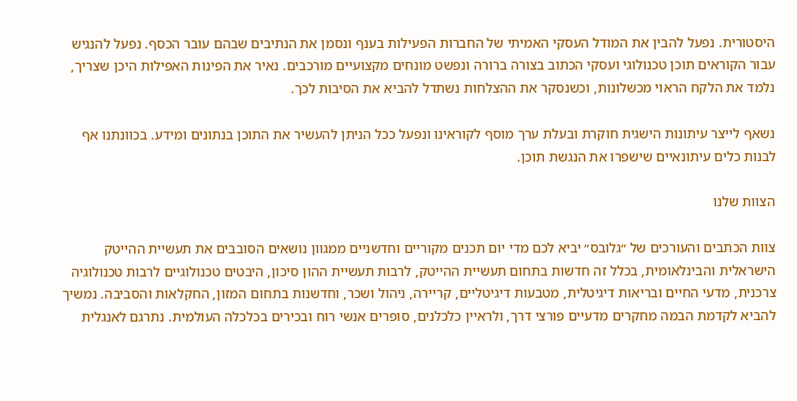היסטורית. נפעל להבין את המודל העסקי האמיתי של החברות הפעילות בענף ונסמן את הנתיבים שבהם עובר הכסף. נפעל להנגיש עבור הקוראים תוכן טכנולוגי ועסקי הכתוב בצורה ברורה ונפשט מונחים מקצועיים מורכבים. נאיר את הפינות האפילות היכן שצריך, נלמד את הלקח הראוי מכשלונות, וכשנסקר את ההצלחות נשתדל להביא את הסיבות לכך.

נשאף לייצר עיתונות הישגית חוקרת ובעלת ערך מוסף לקוראינו ונפעל ככל הניתן להעשיר את התוכן בנתונים ומידע. בכוונתנו אף לבנות כלים עיתונאיים שישפרו את הנגשת תוכן.

הצוות שלנו

צוות הכתבים והעורכים של ״גלובס״ יביא לכם מדי יום תכנים מקוריים וחדשניים ממגוון נושאים הסובבים את תעשיית ההייטק הישראלית והבינלאומית, בכלל זה חדשות בתחום תעשיית ההייטק, לרבות תעשיית ההון סיכון, היבטים טכנולוגיים לרבות טכנולוגיה צרכנית, מדעי החיים ובריאות דיגיטלית, מטבעות דיגיטליים, קריירה, ניהול ושכר, וחדשנות בתחום המזון, החקלאות והסביבה. נמשיך להביא לקדמת הבמה מחקרים מדעיים פורצי דרך, ולראיין כלכלנים, סופרים אנשי רוח ובכירים בכלכלה העולמית. נתרגם לאנגלית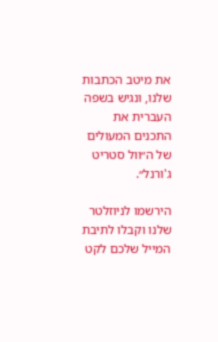את מיטב הכתבות שלנו, ונגיש בשפה העברית את התכנים המעולים של ה״וול סטריט ג'ורנל״.

הירשמו לניוזלטר שלנו וקבלו לתיבת המייל שלכם לקט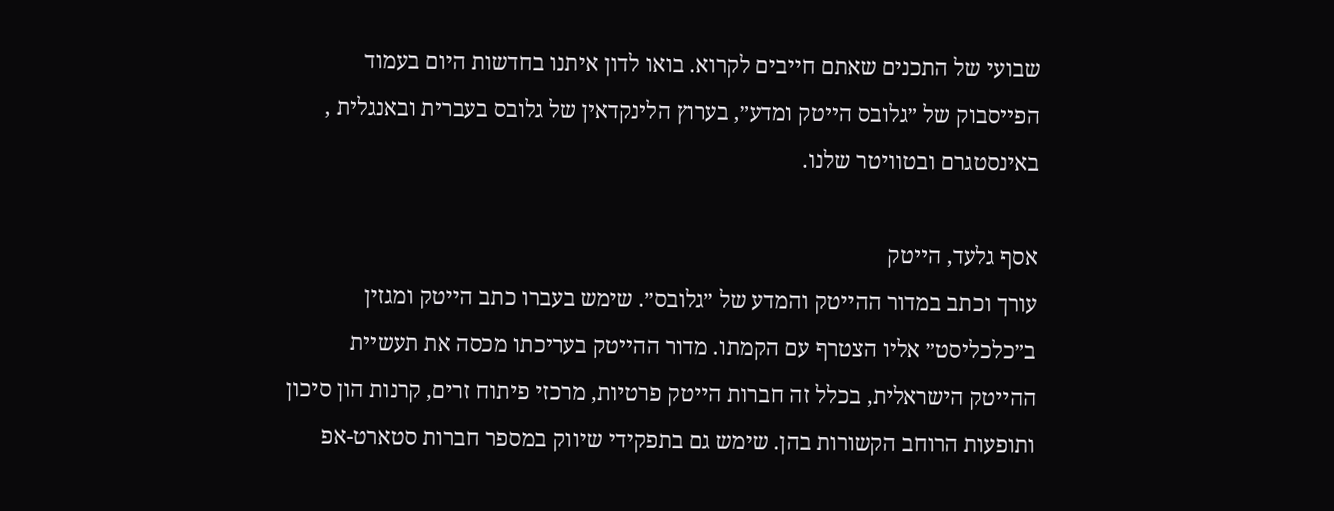שבועי של התכנים שאתם חייבים לקרוא. בואו לדון איתנו בחדשות היום בעמוד הפייסבוק של ״גלובס הייטק ומדע״, בערוץ הלינקדאין של גלובס בעברית ובאנגלית , באינסטגרם ובטוויטר שלנו.

אסף גלעד, הייטק
עורך וכתב במדור ההייטק והמדע של ״גלובס״. שימש בעברו כתב הייטק ומגזין ב״כלכליסט״ אליו הצטרף עם הקמתו. מדור ההייטק בעריכתו מכסה את תעשיית ההייטק הישראלית, בכלל זה חברות הייטק פרטיות, מרכזי פיתוח זרים, קרנות הון סיכון ותופעות הרוחב הקשורות בהן. שימש גם בתפקידי שיווק במספר חברות סטארט-אפ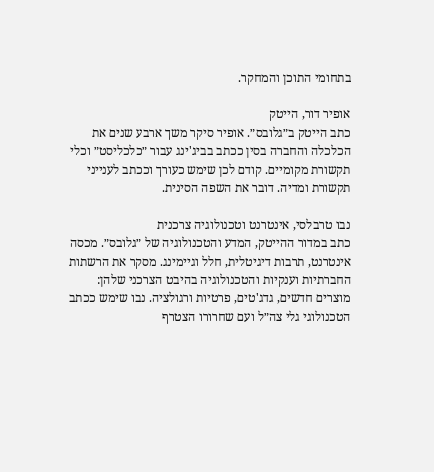בתחומי התוכן והמחקר.

אופיר דור, הייטק
כתב הייטק ב״גלובס״. אופיר סיקר משך ארבע שנים את הכלכלה והחברה בסין ככתב בביג'ינג עבור ״כלכליסט״ וכלי תקשורת מקומיים. קודם לכן שימש כעורך וככתב לענייני תקשורת ומדיה. דובר את השפה הסינית.

נבו טרבלסי, אינטרנט וטכנולוגיה צרכנית
כתב במדור ההייטק, המדע והטכנולוגיה של ״גלובס״. מכסה אינטרנט, תרבות דיגיטלית, חלל וגיימינג. מסקר את הרשתות החברתיות וענקיות והטכנולוגיה בהיבט הצרכני שלהן: מוצרים חדשים, גדג'טים, פרטיות ורגולציה. נבו שימש ככתב הטכנולוגי גלי צה״ל ועם שחרורו הצטרף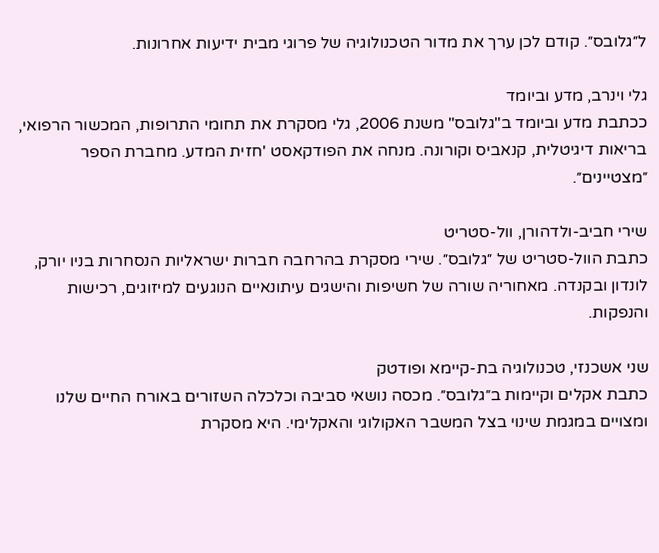ל״גלובס״. קודם לכן ערך את מדור הטכנולוגיה של פרוגי מבית ידיעות אחרונות.

גלי וינרב, מדע וביומד
ככתבת מדע וביומד ב"גלובס" משנת 2006, גלי מסקרת את תחומי התרופות, המכשור הרפואי, בריאות דיגיטלית, קנאביס וקורונה. מנחה את הפודקאסט 'חזית המדע. מחברת הספר ״מצטיינים״.

שירי חביב-ולדהורן, וול-סטריט
כתבת הוול-סטריט של ״גלובס״. שירי מסקרת בהרחבה חברות ישראליות הנסחרות בניו יורק, לונדון ובקנדה. מאחוריה שורה של חשיפות והישגים עיתונאיים הנוגעים למיזוגים, רכישות והנפקות.

שני אשכנזי, טכנולוגיה בת-קיימא ופודטק
כתבת אקלים וקיימות ב״גלובס״. מכסה נושאי סביבה וכלכלה השזורים באורח החיים שלנו ומצויים במגמת שינוי בצל המשבר האקולוגי והאקלימי. היא מסקרת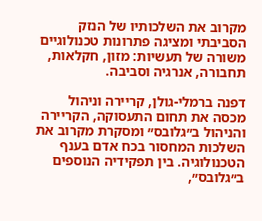מקרוב את השלכותיו של הנזק הסביבתי ומציגה פתרונות טכנולוגיים משורה של תעשיות: מזון, חקלאות, תחבורה, אנרגיה וסביבה.

דפנה ברמלי-גולן, קריירה וניהול
מכסה את תחום התעסוקה, הקריירה והניהול ב״גלובס״ ומסקרת מקרוב את השלכות המחסור בכח אדם בענף הטכנולוגיה. בין תפקידיה הנוספים ב״גלובס״,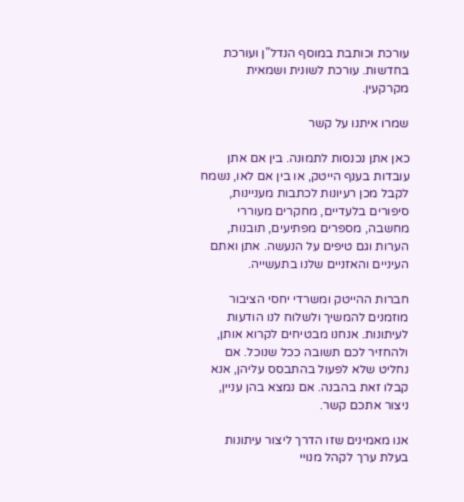עורכת וכותבת במוסף הנדל"ן ועורכת בחדשות. עורכת לשונית ושמאית מקרקעין.

שמרו איתנו על קשר

כאן אתן נכנסות לתמונה. בין אם אתן עובדות בענף הייטק, או בין אם לאו, נשמח לקבל מכן רעיונות לכתבות מעניינות, סיפורים בלעדיים, מחקרים מעוררי מחשבה, מספרים מפתיעים, תובנות, הערות וגם טיפים על הנעשה. אתן ואתם העיניים והאזניים שלנו בתעשייה.

חברות ההייטק ומשרדי יחסי הציבור מוזמנים להמשיך ולשלוח לנו הודעות לעיתונות. אנחנו מבטיחים לקרוא אותן, ולהחזיר לכם תשובה ככל שנוכל. אם נחליט שלא לפעול בהתבסס עליהן, אנא קבלו זאת בהבנה. אם נמצא בהן עניין, ניצור אתכם קשר.

אנו מאמינים שזו הדרך ליצור עיתונות בעלת ערך לקהל מנויי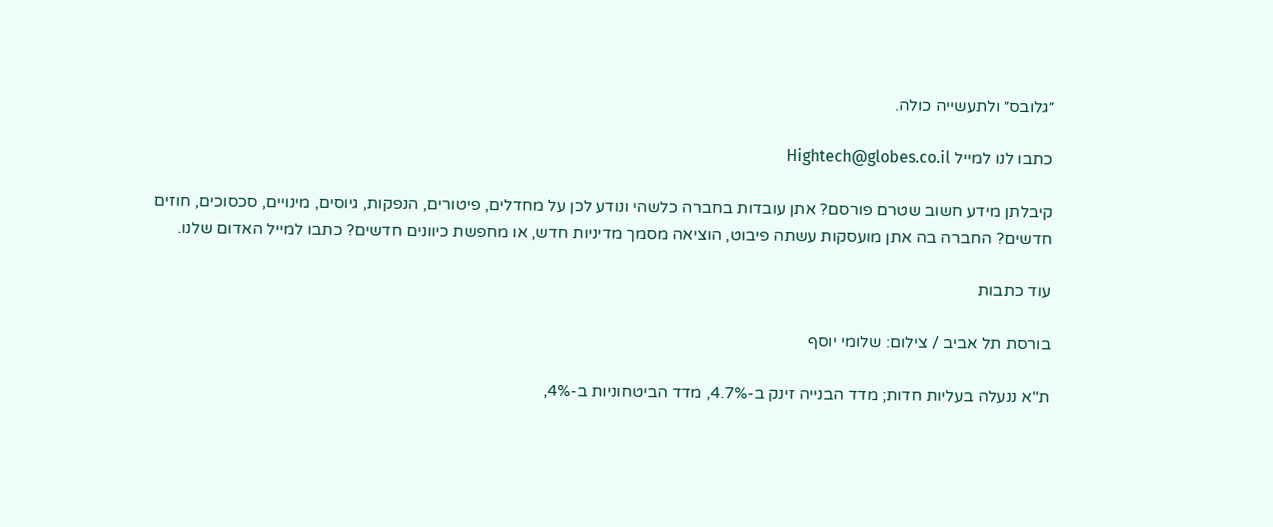״גלובס״ ולתעשייה כולה.

כתבו לנו למייל Hightech@globes.co.il

קיבלתן מידע חשוב שטרם פורסם? אתן עובדות בחברה כלשהי ונודע לכן על מחדלים, פיטורים, הנפקות, גיוסים, מינויים, סכסוכים, חוזים חדשים? החברה בה אתן מועסקות עשתה פיבוט, הוציאה מסמך מדיניות חדש, או מחפשת כיוונים חדשים? כתבו למייל האדום שלנו.

עוד כתבות

בורסת תל אביב / צילום: שלומי יוסף

ת"א ננעלה בעליות חדות; מדד הבנייה זינק ב-4.7%, מדד הביטחוניות ב-4%,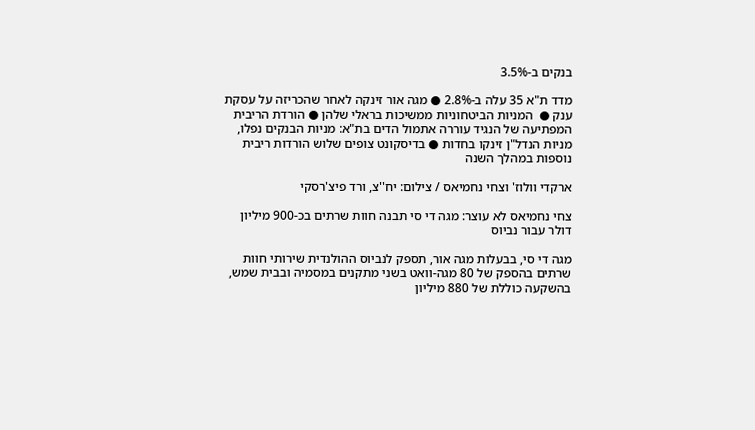בנקים ב-3.5%

מדד ת"א 35 עלה ב-2.8% ● מגה אור זינקה לאחר שהכריזה על עסקת ענק ●  המניות הביטחוניות ממשיכות בראלי שלהן ● הורדת הריבית המפתיעה של הנגיד עוררה אתמול הדים בת"א: מניות הבנקים נפלו, מניות הנדל"ן זינקו בחדות ● בדיסקונט צופים שלוש הורדות ריבית נוספות במהלך השנה

ארקדי וולוז' וצחי נחמיאס / צילום: יח''צ, ורד פיצ'רסקי

צחי נחמיאס לא עוצר: מגה די סי תבנה חוות שרתים בכ-900 מיליון דולר עבור נביוס

מגה די סי, בבעלות מגה אור, תספק לנביוס ההולנדית שירותי חוות שרתים בהספק של 80 מגה-וואט בשני מתקנים במסמיה ובבית שמש, בהשקעה כוללת של 880 מיליון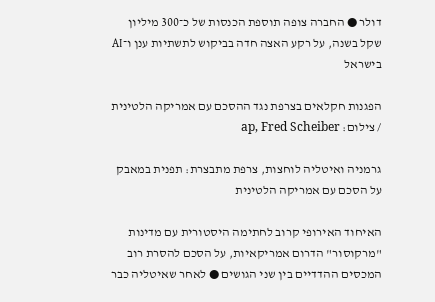דולר ● החברה צופה תוספת הכנסות של כ־300 מיליון שקל בשנה, על רקע האצה חדה בביקוש לתשתיות ענן ו־AI בישראל

הפגנות חקלאים בצרפת נגד ההסכם עם אמריקה הלטינית / צילום: ap, Fred Scheiber

גרמניה ואיטליה לוחצות, צרפת מתבצרת: תפנית במאבק על הסכם עם אמריקה הלטינית

האיחוד האירופי קרוב לחתימה היסטורית עם מדינות "מרקוסור" הדרום אמריקאיות, על הסכם להסרת רוב המכסים ההדדיים בין שני הגושים ● לאחר שאיטליה כבר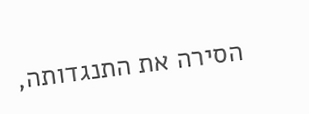הסירה את התנגדותה,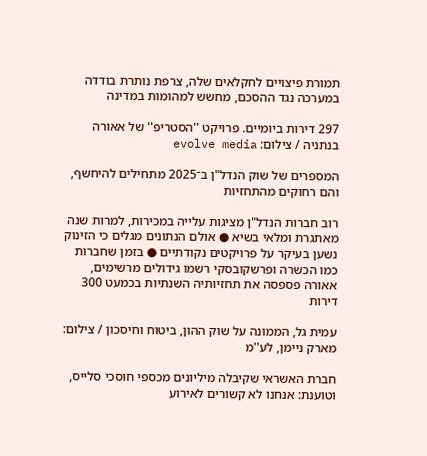תמורת פיצויים לחקלאים שלה, צרפת נותרת בודדה במערכה נגד ההסכם, מחשש למהומות במדינה

297 דירות ביומיים. פרויקט ''הסטריפ'' של אאורה בנתניה / צילום: evolve media

המספרים של שוק הנדל"ן ב־2025 מתחילים להיחשף, והם רחוקים מהתחזיות

רוב חברות הנדל"ן מציגות עלייה במכירות, למרות שנה מאתגרת ומלאי בשיא ● אולם הנתונים מגלים כי הזינוק נשען בעיקר על פרויקטים נקודתיים ● בזמן שחברות כמו הכשרה ופרשקובסקי רשמו גידולים מרשימים, אאורה פספסה את תחזיותיה השנתיות בכמעט 300 דירות

עמית גל, הממונה על שוק ההון, ביטוח וחיסכון / צילום: מארק ניימן, לע''מ

חברת האשראי שקיבלה מיליונים מכספי חוסכי סלייס, וטוענת: אנחנו לא קשורים לאירוע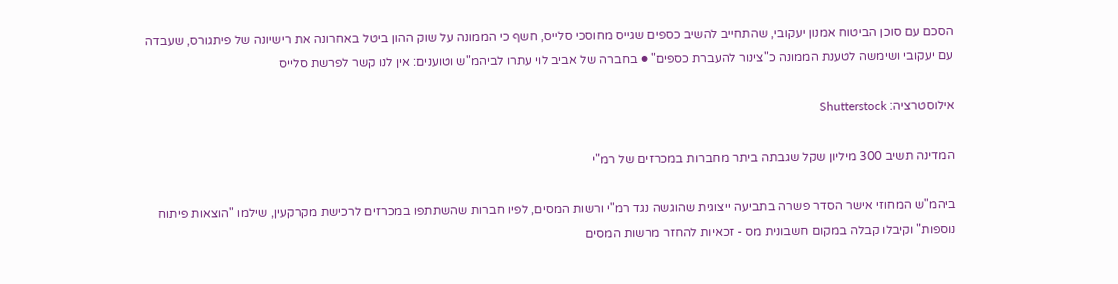הסכם עם סוכן הביטוח אמנון יעקובי, שהתחייב להשיב כספים שגייס מחוסכי סלייס, חשף כי הממונה על שוק ההון ביטל באחרונה את רישיונה של פיתגורס, שעבדה עם יעקובי ושימשה לטענת הממונה כ"צינור להעברת כספים" ● בחברה של אביב לוי עתרו לביהמ"ש וטוענים: אין לנו קשר לפרשת סלייס

אילוסטרציה: Shutterstock

המדינה תשיב 300 מיליון שקל שגבתה ביתר מחברות במכרזים של רמ"י

ביהמ"ש המחוזי אישר הסדר פשרה בתביעה ייצוגית שהוגשה נגד רמ"י ורשות המסים, לפיו חברות שהשתתפו במכרזים לרכישת מקרקעין, שילמו "הוצאות פיתוח נוספות" וקיבלו קבלה במקום חשבונית מס - זכאיות להחזר מרשות המסים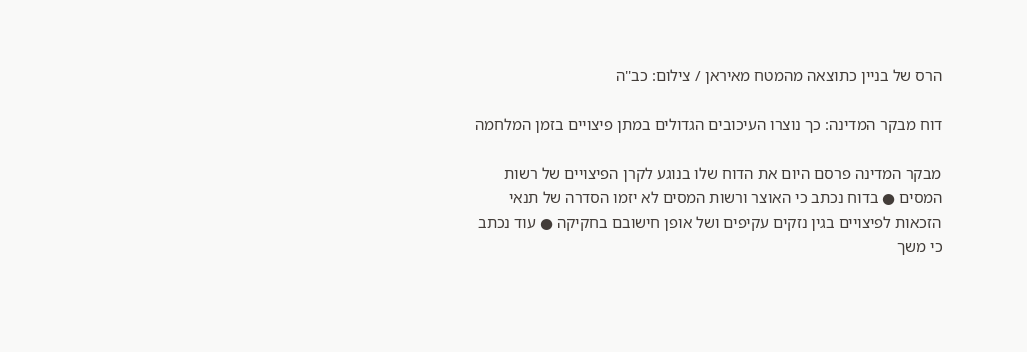הרס של בניין כתוצאה מהמטח מאיראן / צילום: כב''ה

דוח מבקר המדינה: כך נוצרו העיכובים הגדולים במתן פיצויים בזמן המלחמה

מבקר המדינה פרסם היום את הדוח שלו בנוגע לקרן הפיצויים של רשות המסים ● בדוח נכתב כי האוצר ורשות המסים לא יזמו הסדרה של תנאי הזכאות לפיצויים בגין נזקים עקיפים ושל אופן חישובם בחקיקה ● עוד נכתב כי משך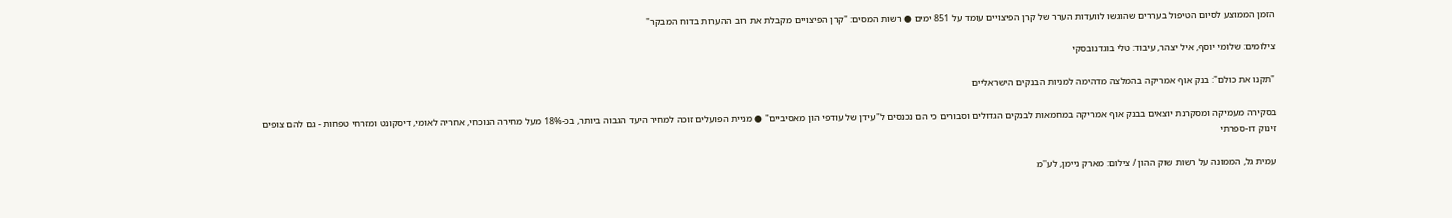הזמן הממוצע לסיום הטיפול בעררים שהוגשו לוועדות הערר של קרן הפיצויים עומד על 851 ימים ● רשות המסים: "קרן הפיצויים מקבלת את רוב ההערות בדוח המבקר"

צילומים: שלומי יוסף, איל יצהר, עיבוד: טלי בוגדנובסקי

"תקנו את כולם": בנק אוף אמריקה בהמלצה מדהימה למניות הבנקים הישראליים

בסקירה מעמיקה ומסקרנת יוצאים בבנק אוף אמריקה במחמאות לבנקים הגדולים וסבורים כי הם נכנסים ל"עידן של עודפי הון מאסיביים" ● מניית הפועלים זוכה למחיר היעד הגבוה ביותר, בכ-18% מעל מחירה הנוכחי, אחריה לאומי, דיסקונט ומזרחי טפחות - גם להם צופים זינוק דו-ספרתי

עמית גל, הממונה על רשות שוק ההון / צילום: מארק ניימן, לע''מ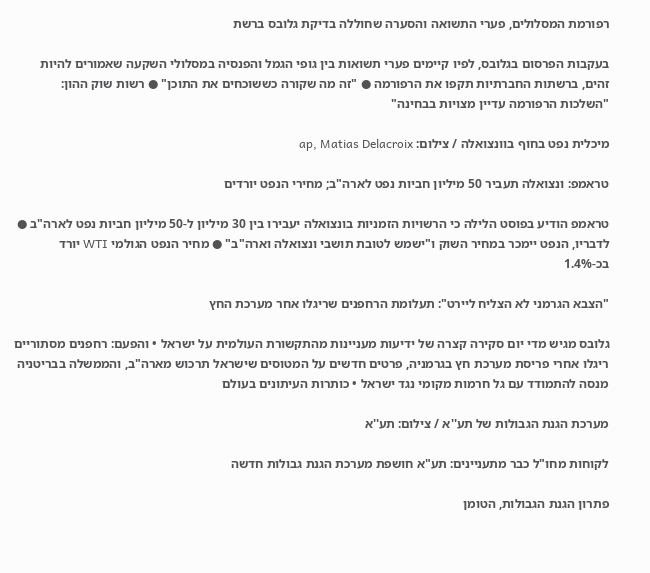רפורמת המסלולים, פערי התשואה והסערה שחוללה בדיקת גלובס ברשת

בעקבות הפרסום בגלובס, לפיו קיימים פערי תשואות בין גופי הגמל והפנסיה במסלולי השקעה שאמורים להיות זהים, ברשתות החברתיות תקפו את הרפורמה ● "זה מה שקורה כששוכחים את התוכן" ● רשות שוק ההון: "השלכות הרפורמה עדיין מצויות בבחינה"

מיכלית נפט בחוף בוונצואלה / צילום: ap, Matias Delacroix

טראמפ: ונצואלה תעביר 50 מיליון חביות נפט לארה"ב; מחירי הנפט יורדים

טראמפ הודיע בפוסט הלילה כי הרשויות הזמניות בונצואלה יעבירו בין 30 מיליון ל-50 מיליון חביות נפט לארה"ב ● לדבריו, הנפט יימכר במחיר השוק ו"ישמש לטובת תושבי ונצואלה וארה"ב" ● מחיר הנפט הגולמי WTI יורד בכ-1.4%

"הצבא הגרמני לא הצליח ליירט": תעלומת הרחפנים שריגלו אחר מערכת החץ

גלובס מגיש מדי יום סקירה קצרה של ידיעות מעניינות מהתקשורת העולמית על ישראל • והפעם: רחפנים מסתוריים ריגלו אחרי פריסת מערכת חץ בגרמניה, פרטים חדשים על המטוסים שישראל תרכוש מארה"ב, והממשלה בבריטניה מנסה להתמודד עם גל חרמות מקומי נגד ישראל • כותרות העיתונים בעולם

מערכת הגנת הגבולות של תע''א / צילום: תע''א

לקוחות מחו"ל כבר מתעניינים: תע"א חושפת מערכת הגנת גבולות חדשה

פתרון הגנת הגבולות, הטומן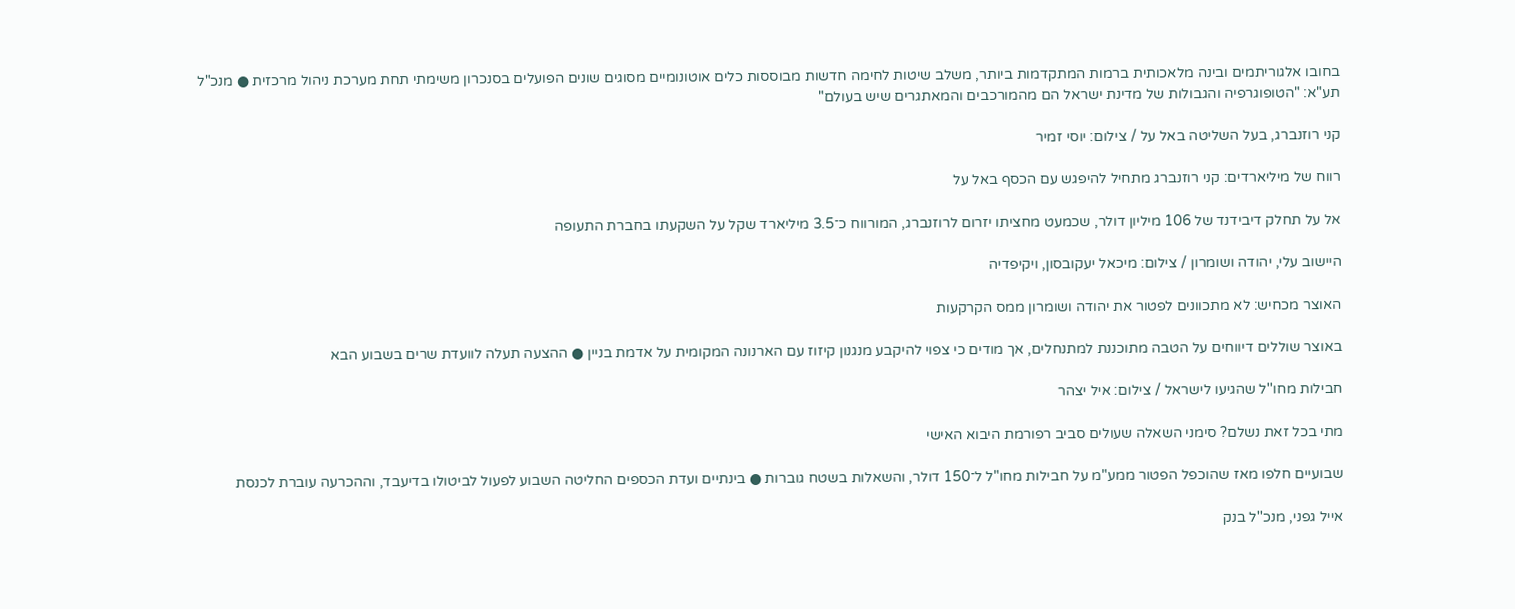בחובו אלגוריתמים ובינה מלאכותית ברמות המתקדמות ביותר, משלב שיטות לחימה חדשות מבוססות כלים אוטונומיים מסוגים שונים הפועלים בסנכרון משימתי תחת מערכת ניהול מרכזית ● מנכ"ל תע"א: "הטופוגרפיה והגבולות של מדינת ישראל הם מהמורכבים והמאתגרים שיש בעולם"

קני רוזנברג, בעל השליטה באל על / צילום: יוסי זמיר

רווח של מיליארדים: קני רוזנברג מתחיל להיפגש עם הכסף באל על

אל על תחלק דיבידנד של 106 מיליון דולר, שכמעט מחציתו יזרום לרוזנברג, המורווח כ־3.5 מיליארד שקל על השקעתו בחברת התעופה

היישוב עלי, יהודה ושומרון / צילום: מיכאל יעקובסון, ויקיפדיה

האוצר מכחיש: לא מתכוונים לפטור את יהודה ושומרון ממס הקרקעות

באוצר שוללים דיווחים על הטבה מתוכננת למתנחלים, אך מודים כי צפוי להיקבע מנגנון קיזוז עם הארנונה המקומית על אדמת בניין ● ההצעה תעלה לוועדת שרים בשבוע הבא

חבילות מחו''ל שהגיעו לישראל / צילום: איל יצהר

מתי בכל זאת נשלם? סימני השאלה שעולים סביב רפורמת היבוא האישי

שבועיים חלפו מאז שהוכפל הפטור ממע"מ על חבילות מחו"ל ל־150 דולר, והשאלות בשטח גוברות ● בינתיים ועדת הכספים החליטה השבוע לפעול לביטולו בדיעבד, וההכרעה עוברת לכנסת

אייל גפני, מנכ''ל בנק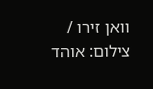וואן זירו / צילום: אוהד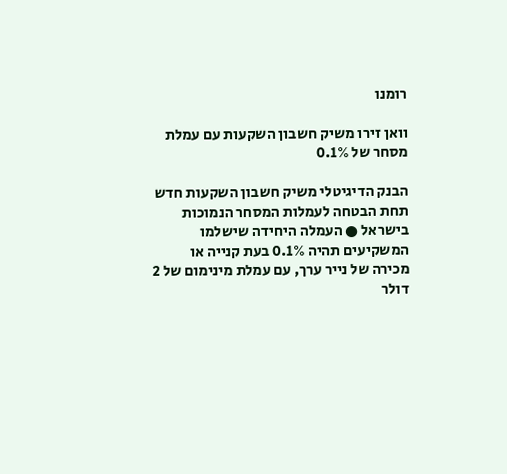רומנו

וואן זירו משיק חשבון השקעות עם עמלת מסחר של 0.1%

הבנק הדיגיטלי משיק חשבון השקעות חדש תחת הבטחה לעמלות המסחר הנמוכות בישראל ● העמלה היחידה שישלמו המשקיעים תהיה 0.1% בעת קנייה או מכירה של נייר ערך, עם עמלת מינימום של 2 דולר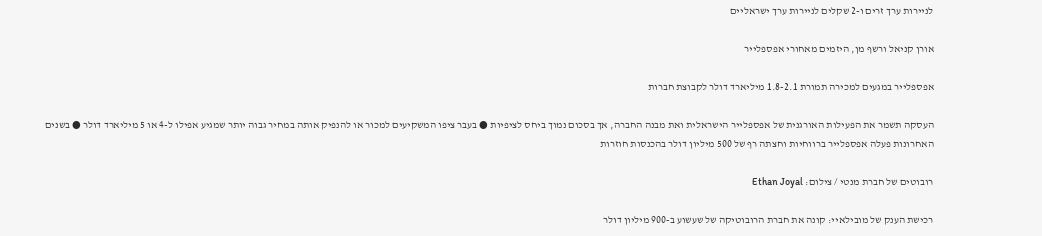לניירות ערך זרים ו-2 שקלים לניירות ערך ישראליים

אורן קניאל ורשף מן, היזמים מאחורי אפספלייר

אפספלייר במגעים למכירה תמורת 1.8-2.1 מיליארד דולר לקבוצת חברות

העסקה תשמר את הפעילות האורגנית של אפספלייר הישראלית ואת מבנה החברה, אך בסכום נמוך ביחס לציפיות ● בעבר ציפו המשקיעים למכור או להנפיק אותה במחיר גבוה יותר שמגיע אפילו ל-4 או 5 מיליארד דולר ● בשנים האחרונות פעלה אפספלייר ברווחיות וחצתה רף של 500 מיליון דולר בהכנסות חוזרות

רובוטים של חברת מנטי / צילום: Ethan Joyal

רכישת הענק של מובילאיי: קונה את חברת הרובוטיקה של שעשוע ב-900 מיליון דולר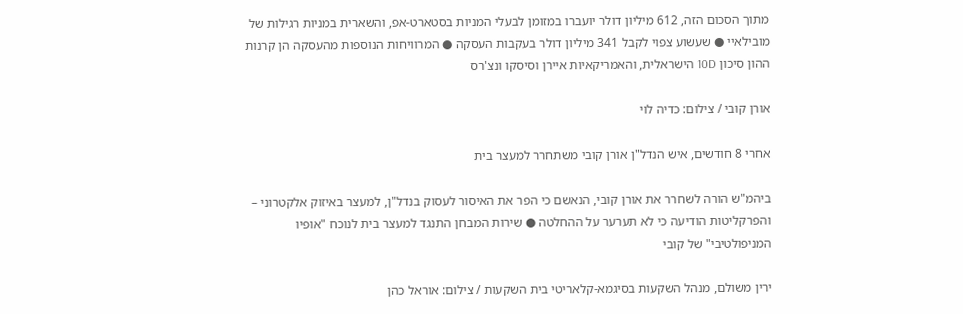מתוך הסכום הזה, 612 מיליון דולר יועברו במזומן לבעלי המניות בסטארט-אפ, והשארית במניות רגילות של מובילאיי ● שעשוע צפוי לקבל 341 מיליון דולר בעקבות העסקה ● המרוויחות הנוספות מהעסקה הן קרנות ההון סיכון 10D הישראלית, והאמריקאיות איירן וסיסקו ונצ'רס

אורן קובי / צילום: כדיה לוי

אחרי 8 חודשים, איש הנדל"ן אורן קובי משתחרר למעצר בית

ביהמ"ש הורה לשחרר את אורן קובי, הנאשם כי הפר את האיסור לעסוק בנדל"ן, למעצר באיזוק אלקטרוני – והפרקליטות הודיעה כי לא תערער על ההחלטה ● שירות המבחן התנגד למעצר בית לנוכח "אופיו המניפולטיבי" של קובי

ירין משולם, מנהל השקעות בסיגמא-קלאריטי בית השקעות / צילום: אוראל כהן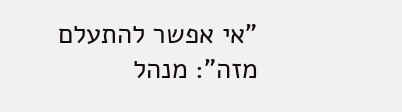"אי אפשר להתעלם מזה": מנהל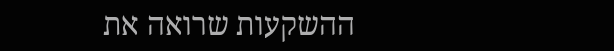ההשקעות שרואה את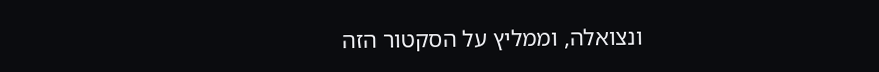ונצואלה, וממליץ על הסקטור הזה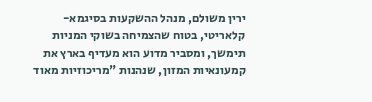ירין משולם, מנהל ההשקעות בסיגמא-קלאריטי, בטוח שהצמיחה בשוקי המניות תימשך, ומסביר מדוע הוא מעדיף בארץ את קמעונאיות המזון, שנהנות "מריכוזיות מאוד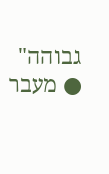גבוהה" ● מעבר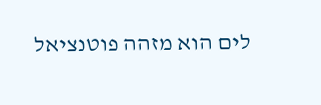לים הוא מזהה פוטנציאל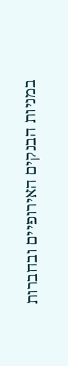במניות הבנקים האירופיים ובחברות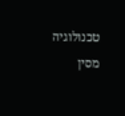טכנולוגיה מסין